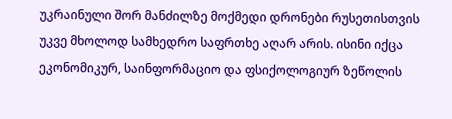უკრაინული შორ მანძილზე მოქმედი დრონები რუსეთისთვის უკვე მხოლოდ სამხედრო საფრთხე აღარ არის. ისინი იქცა ეკონომიკურ, საინფორმაციო და ფსიქოლოგიურ ზეწოლის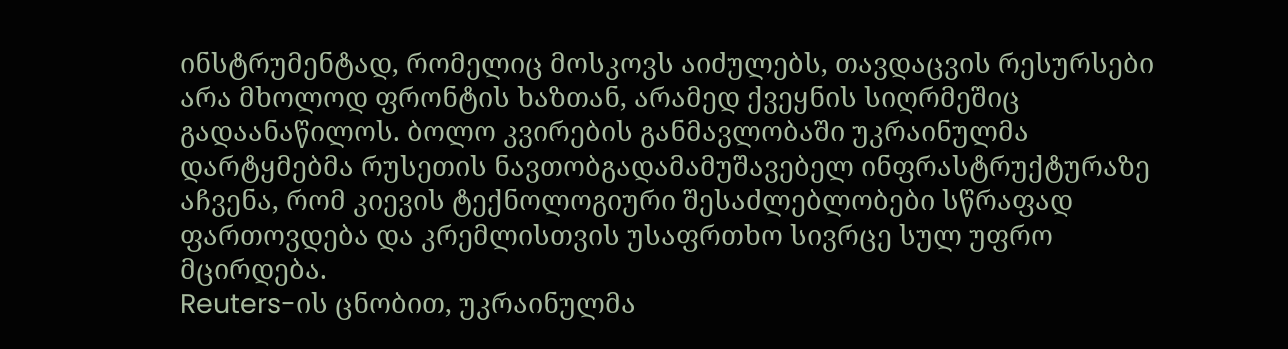ინსტრუმენტად, რომელიც მოსკოვს აიძულებს, თავდაცვის რესურსები არა მხოლოდ ფრონტის ხაზთან, არამედ ქვეყნის სიღრმეშიც გადაანაწილოს. ბოლო კვირების განმავლობაში უკრაინულმა დარტყმებმა რუსეთის ნავთობგადამამუშავებელ ინფრასტრუქტურაზე აჩვენა, რომ კიევის ტექნოლოგიური შესაძლებლობები სწრაფად ფართოვდება და კრემლისთვის უსაფრთხო სივრცე სულ უფრო მცირდება.
Reuters-ის ცნობით, უკრაინულმა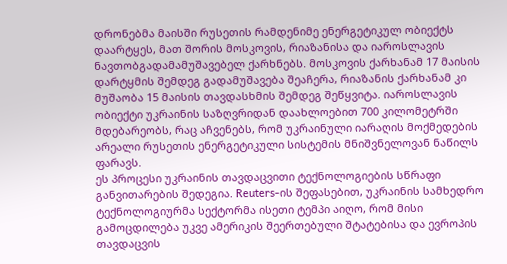დრონებმა მაისში რუსეთის რამდენიმე ენერგეტიკულ ობიექტს დაარტყეს, მათ შორის მოსკოვის, რიაზანისა და იაროსლავის ნავთობგადამამუშავებელ ქარხნებს. მოსკოვის ქარხანამ 17 მაისის დარტყმის შემდეგ გადამუშავება შეაჩერა, რიაზანის ქარხანამ კი მუშაობა 15 მაისის თავდასხმის შემდეგ შეწყვიტა. იაროსლავის ობიექტი უკრაინის საზღვრიდან დაახლოებით 700 კილომეტრში მდებარეობს, რაც აჩვენებს, რომ უკრაინული იარაღის მოქმედების არეალი რუსეთის ენერგეტიკული სისტემის მნიშვნელოვან ნაწილს ფარავს.
ეს პროცესი უკრაინის თავდაცვითი ტექნოლოგიების სწრაფი განვითარების შედეგია. Reuters-ის შეფასებით, უკრაინის სამხედრო ტექნოლოგიურმა სექტორმა ისეთი ტემპი აიღო, რომ მისი გამოცდილება უკვე ამერიკის შეერთებული შტატებისა და ევროპის თავდაცვის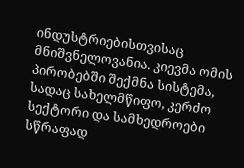ინდუსტრიებისთვისაც მნიშვნელოვანია. კიევმა ომის პირობებში შექმნა სისტემა, სადაც სახელმწიფო, კერძო სექტორი და სამხედროები სწრაფად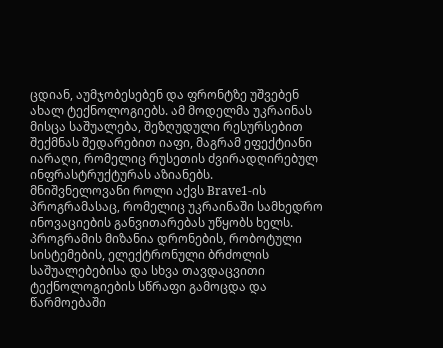ცდიან, აუმჯობესებენ და ფრონტზე უშვებენ ახალ ტექნოლოგიებს. ამ მოდელმა უკრაინას მისცა საშუალება, შეზღუდული რესურსებით შექმნას შედარებით იაფი, მაგრამ ეფექტიანი იარაღი, რომელიც რუსეთის ძვირადღირებულ ინფრასტრუქტურას აზიანებს.
მნიშვნელოვანი როლი აქვს Brave1-ის პროგრამასაც, რომელიც უკრაინაში სამხედრო ინოვაციების განვითარებას უწყობს ხელს. პროგრამის მიზანია დრონების, რობოტული სისტემების, ელექტრონული ბრძოლის საშუალებებისა და სხვა თავდაცვითი ტექნოლოგიების სწრაფი გამოცდა და წარმოებაში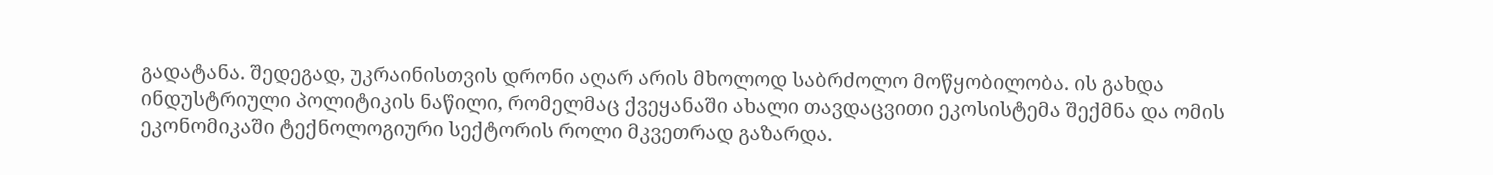გადატანა. შედეგად, უკრაინისთვის დრონი აღარ არის მხოლოდ საბრძოლო მოწყობილობა. ის გახდა ინდუსტრიული პოლიტიკის ნაწილი, რომელმაც ქვეყანაში ახალი თავდაცვითი ეკოსისტემა შექმნა და ომის ეკონომიკაში ტექნოლოგიური სექტორის როლი მკვეთრად გაზარდა.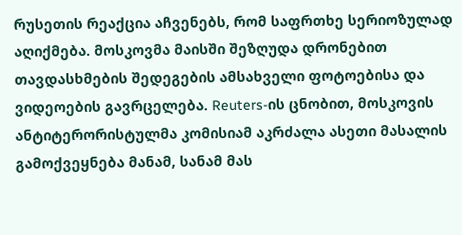რუსეთის რეაქცია აჩვენებს, რომ საფრთხე სერიოზულად აღიქმება. მოსკოვმა მაისში შეზღუდა დრონებით თავდასხმების შედეგების ამსახველი ფოტოებისა და ვიდეოების გავრცელება. Reuters-ის ცნობით, მოსკოვის ანტიტერორისტულმა კომისიამ აკრძალა ასეთი მასალის გამოქვეყნება მანამ, სანამ მას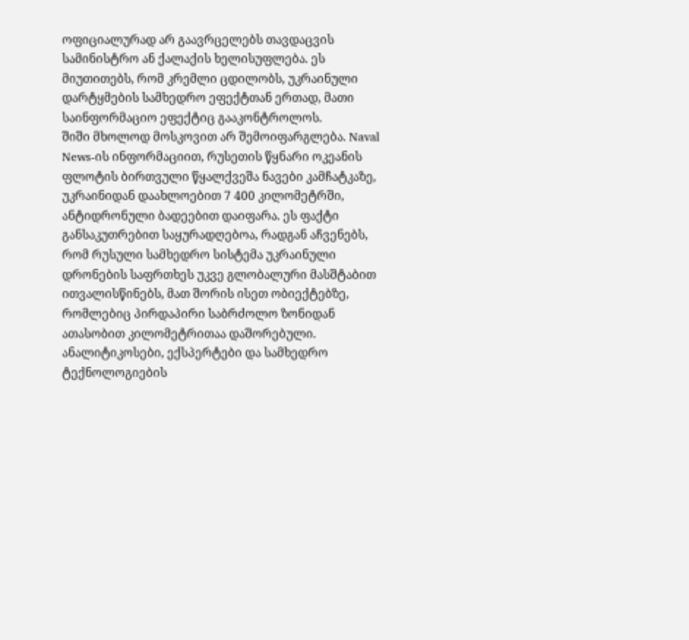ოფიციალურად არ გაავრცელებს თავდაცვის სამინისტრო ან ქალაქის ხელისუფლება. ეს მიუთითებს, რომ კრემლი ცდილობს, უკრაინული დარტყმების სამხედრო ეფექტთან ერთად, მათი საინფორმაციო ეფექტიც გააკონტროლოს.
შიში მხოლოდ მოსკოვით არ შემოიფარგლება. Naval News-ის ინფორმაციით, რუსეთის წყნარი ოკეანის ფლოტის ბირთვული წყალქვეშა ნავები კამჩატკაზე, უკრაინიდან დაახლოებით 7 400 კილომეტრში, ანტიდრონული ბადეებით დაიფარა. ეს ფაქტი განსაკუთრებით საყურადღებოა, რადგან აჩვენებს, რომ რუსული სამხედრო სისტემა უკრაინული დრონების საფრთხეს უკვე გლობალური მასშტაბით ითვალისწინებს, მათ შორის ისეთ ობიექტებზე, რომლებიც პირდაპირი საბრძოლო ზონიდან ათასობით კილომეტრითაა დაშორებული.
ანალიტიკოსები, ექსპერტები და სამხედრო ტექნოლოგიების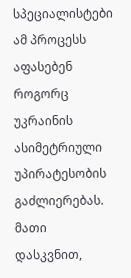სპეციალისტები ამ პროცესს აფასებენ როგორც უკრაინის ასიმეტრიული უპირატესობის გაძლიერებას. მათი დასკვნით,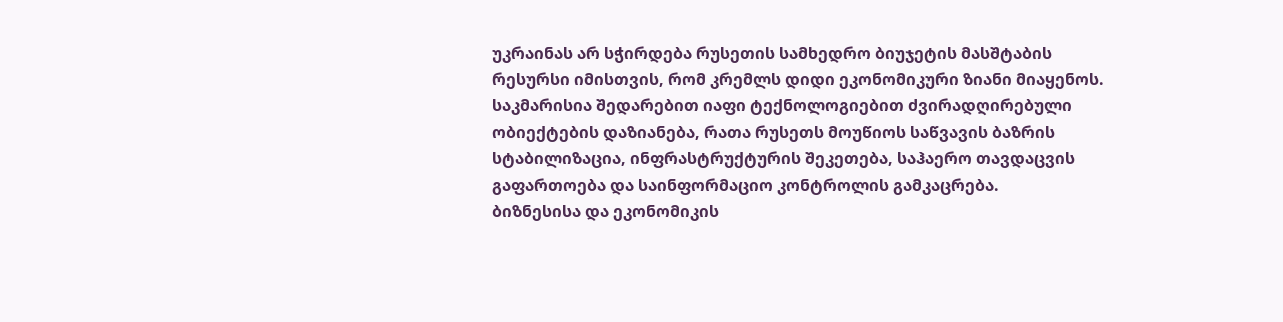უკრაინას არ სჭირდება რუსეთის სამხედრო ბიუჯეტის მასშტაბის რესურსი იმისთვის, რომ კრემლს დიდი ეკონომიკური ზიანი მიაყენოს. საკმარისია შედარებით იაფი ტექნოლოგიებით ძვირადღირებული ობიექტების დაზიანება, რათა რუსეთს მოუწიოს საწვავის ბაზრის სტაბილიზაცია, ინფრასტრუქტურის შეკეთება, საჰაერო თავდაცვის გაფართოება და საინფორმაციო კონტროლის გამკაცრება.
ბიზნესისა და ეკონომიკის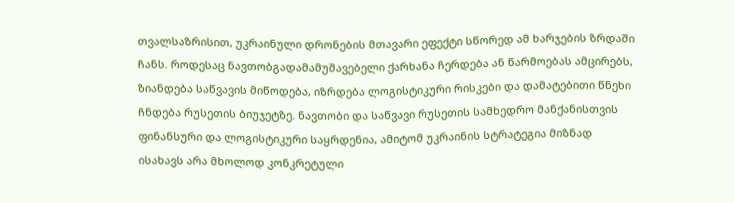თვალსაზრისით, უკრაინული დრონების მთავარი ეფექტი სწორედ ამ ხარჯების ზრდაში ჩანს. როდესაც ნავთობგადამამუშავებელი ქარხანა ჩერდება ან წარმოებას ამცირებს, ზიანდება საწვავის მიწოდება, იზრდება ლოგისტიკური რისკები და დამატებითი წნეხი ჩნდება რუსეთის ბიუჯეტზე. ნავთობი და საწვავი რუსეთის სამხედრო მანქანისთვის ფინანსური და ლოგისტიკური საყრდენია, ამიტომ უკრაინის სტრატეგია მიზნად ისახავს არა მხოლოდ კონკრეტული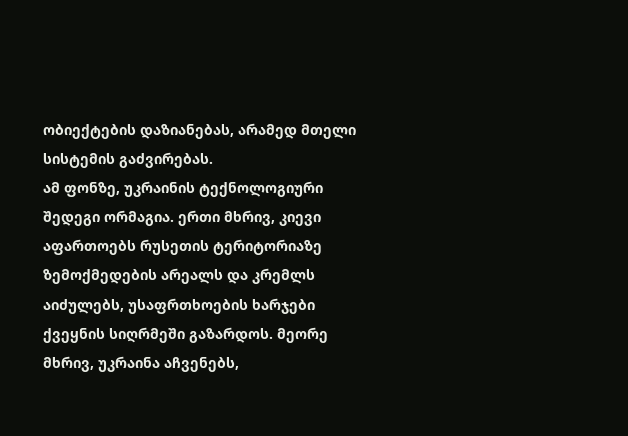ობიექტების დაზიანებას, არამედ მთელი სისტემის გაძვირებას.
ამ ფონზე, უკრაინის ტექნოლოგიური შედეგი ორმაგია. ერთი მხრივ, კიევი აფართოებს რუსეთის ტერიტორიაზე ზემოქმედების არეალს და კრემლს აიძულებს, უსაფრთხოების ხარჯები ქვეყნის სიღრმეში გაზარდოს. მეორე მხრივ, უკრაინა აჩვენებს,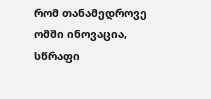რომ თანამედროვე ომში ინოვაცია, სწრაფი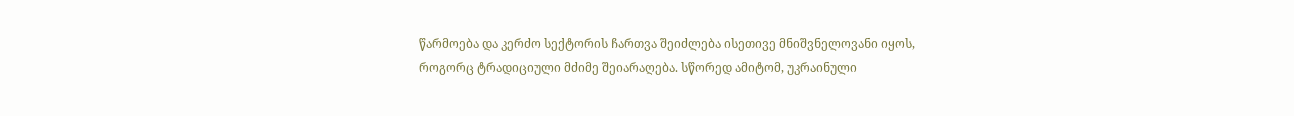წარმოება და კერძო სექტორის ჩართვა შეიძლება ისეთივე მნიშვნელოვანი იყოს, როგორც ტრადიციული მძიმე შეიარაღება. სწორედ ამიტომ, უკრაინული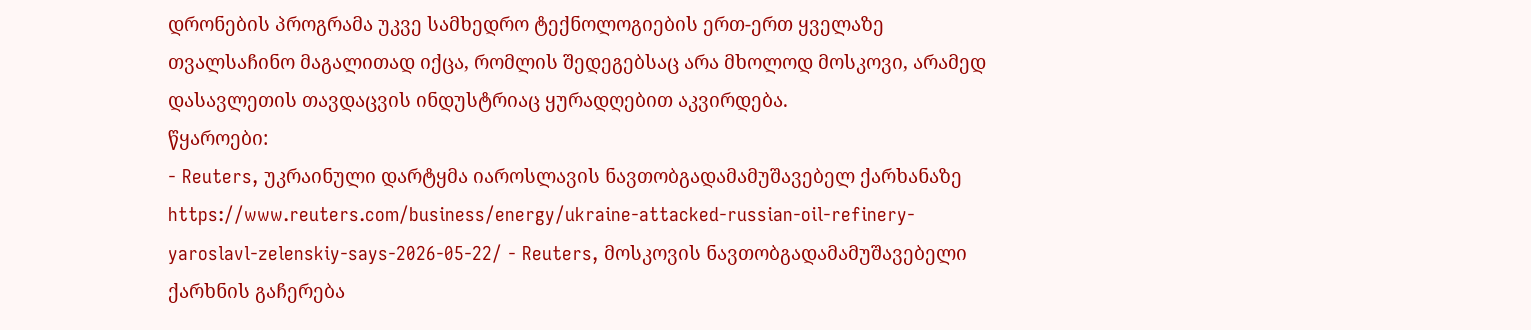დრონების პროგრამა უკვე სამხედრო ტექნოლოგიების ერთ-ერთ ყველაზე თვალსაჩინო მაგალითად იქცა, რომლის შედეგებსაც არა მხოლოდ მოსკოვი, არამედ დასავლეთის თავდაცვის ინდუსტრიაც ყურადღებით აკვირდება.
წყაროები:
- Reuters, უკრაინული დარტყმა იაროსლავის ნავთობგადამამუშავებელ ქარხანაზე
https://www.reuters.com/business/energy/ukraine-attacked-russian-oil-refinery-yaroslavl-zelenskiy-says-2026-05-22/ - Reuters, მოსკოვის ნავთობგადამამუშავებელი ქარხნის გაჩერება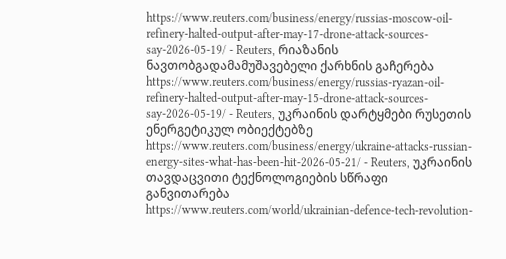https://www.reuters.com/business/energy/russias-moscow-oil-refinery-halted-output-after-may-17-drone-attack-sources-say-2026-05-19/ - Reuters, რიაზანის ნავთობგადამამუშავებელი ქარხნის გაჩერება
https://www.reuters.com/business/energy/russias-ryazan-oil-refinery-halted-output-after-may-15-drone-attack-sources-say-2026-05-19/ - Reuters, უკრაინის დარტყმები რუსეთის ენერგეტიკულ ობიექტებზე
https://www.reuters.com/business/energy/ukraine-attacks-russian-energy-sites-what-has-been-hit-2026-05-21/ - Reuters, უკრაინის თავდაცვითი ტექნოლოგიების სწრაფი განვითარება
https://www.reuters.com/world/ukrainian-defence-tech-revolution-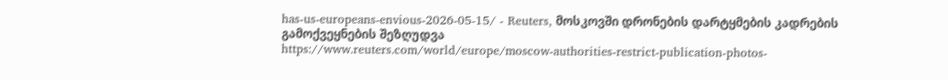has-us-europeans-envious-2026-05-15/ - Reuters, მოსკოვში დრონების დარტყმების კადრების გამოქვეყნების შეზღუდვა
https://www.reuters.com/world/europe/moscow-authorities-restrict-publication-photos-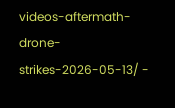videos-aftermath-drone-strikes-2026-05-13/ -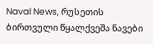Naval News, რუსეთის ბირთვული წყალქვეშა ნავები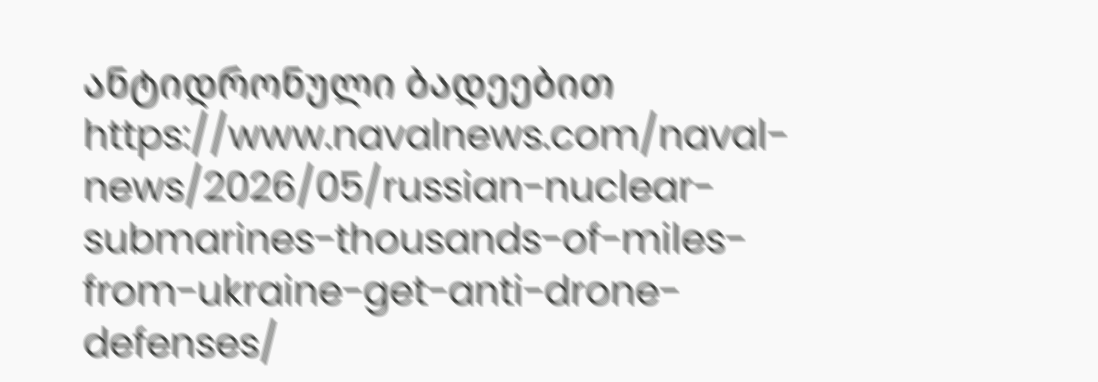ანტიდრონული ბადეებით
https://www.navalnews.com/naval-news/2026/05/russian-nuclear-submarines-thousands-of-miles-from-ukraine-get-anti-drone-defenses/